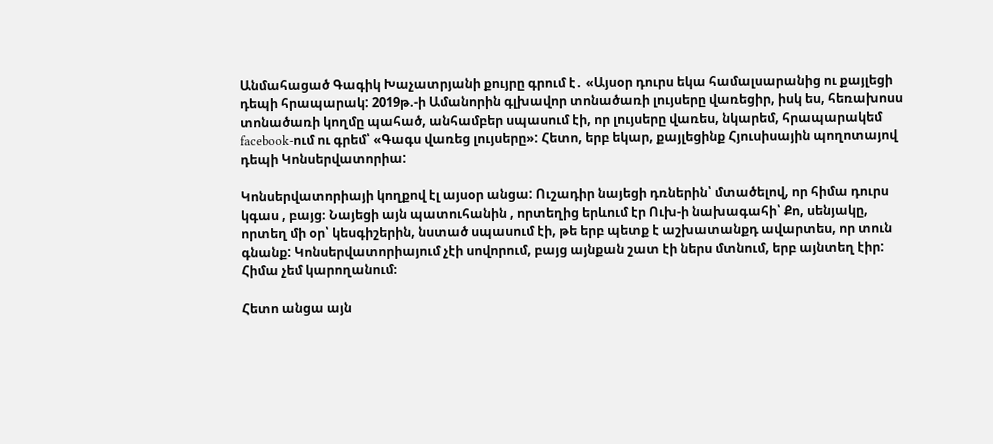Անմահացած Գագիկ Խաչատրյանի քույրը գրում է․ «Այսօր դուրս եկա համալսարանից ու քայլեցի դեպի հրապարակ: 2019թ.-ի Ամանորին գլխավոր տոնածառի լույսերը վառեցիր, իսկ ես, հեռախոսս տոնածառի կողմը պահած, անհամբեր սպասում էի, որ լույսերը վառես, նկարեմ, հրապարակեմ facebook-ում ու գրեմ՝ «Գագս վառեց լույսերը»: Հետո, երբ եկար, քայլեցինք Հյուսիսային պողոտայով դեպի Կոնսերվատորիա:

Կոնսերվատորիայի կողքով էլ այսօր անցա: Ուշադիր նայեցի դռներին՝ մտածելով, որ հիմա դուրս կգաս , բայց։ Նայեցի այն պատուհանին , որտեղից երևում էր Ուխ-ի նախագահի՝ Քո, սենյակը, որտեղ մի օր՝ կեսգիշերին, նստած սպասում էի, թե երբ պետք է աշխատանքդ ավարտես, որ տուն գնանք: Կոնսերվատորիայում չէի սովորում, բայց այնքան շատ էի ներս մտնում, երբ այնտեղ էիր: Հիմա չեմ կարողանում։

Հետո անցա այն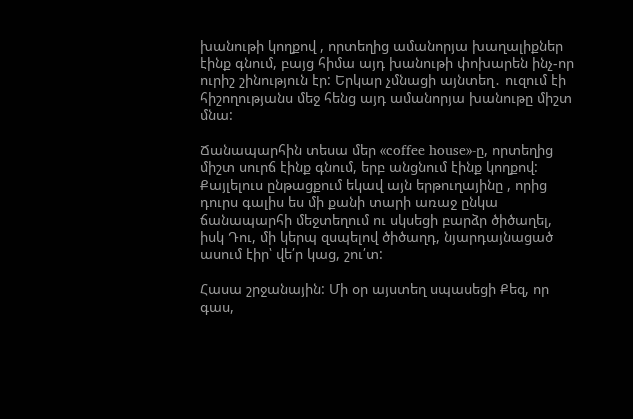խանութի կողքով , որտեղից ամանորյա խաղալիքներ էինք գնում, բայց հիմա այդ խանութի փոխարեն ինչ-որ ուրիշ շինություն էր: Երկար չմնացի այնտեղ․ ուզում էի հիշողությանս մեջ հենց այդ ամանորյա խանութը միշտ մնա:

Ճանապարհին տեսա մեր «coffee house»-ը, որտեղից միշտ սուրճ էինք գնում, երբ անցնում էինք կողքով: Քայլելուս ընթացքում եկավ այն երթուղայինը , որից դուրս գալիս ես մի քանի տարի առաջ ընկա ճանապարհի մեջտեղում ու սկսեցի բարձր ծիծաղել, իսկ Դու, մի կերպ զսպելով ծիծաղդ, նյարդայնացած ասում էիր՝ վե՛ր կաց, շու՛տ:

Հասա շրջանային: Մի օր այստեղ սպասեցի Քեզ, որ գաս,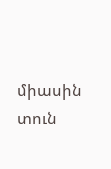միասին տուն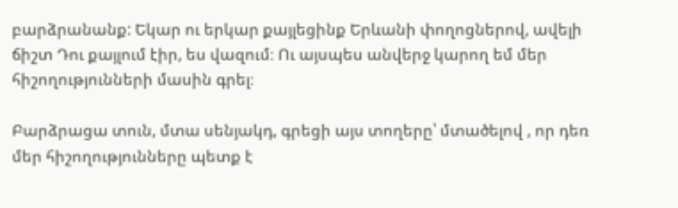բարձրանանք: Եկար ու երկար քայլեցինք Երևանի փողոցներով, ավելի ճիշտ Դու քայլում էիր, ես վազում։ Ու այսպես անվերջ կարող եմ մեր հիշողությունների մասին գրել։

Բարձրացա տուն, մտա սենյակդ, գրեցի այս տողերը՝ մտածելով , որ դեռ մեր հիշողությունները պետք է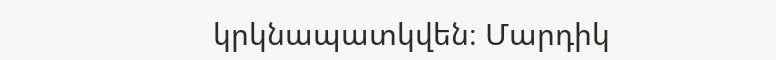կրկնապատկվեն։ Մարդիկ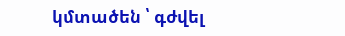կմտածեն ՝ գժվել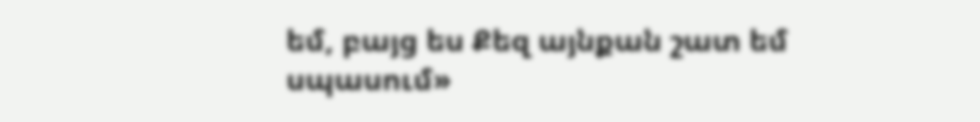եմ, բայց ես Քեզ այնքան շատ եմ սպասում»